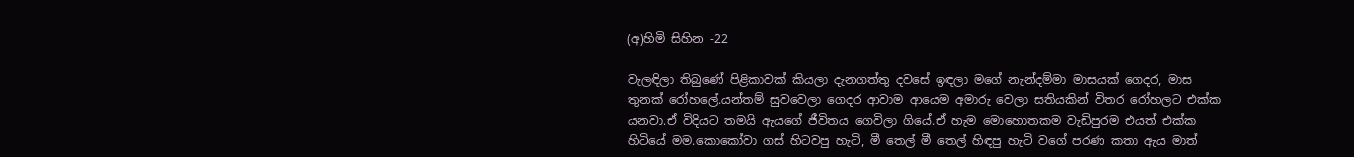(අ)හිමි සිහින -22

වැලඳිලා තිබුණේ පිළිකාවක් කියලා දැනගත්තු දවසේ ඉඳලා මගේ නැන්දම්මා මාසයක් ගෙදර, මාස තුනක් රෝහලේ.යන්තම් සුවවෙලා ගෙදර ආවාම ආයෙම අමාරු වෙලා සතියකින් විතර රෝහලට එක්ක යනවා.ඒ විදියට තමයි ඇයගේ ජීවිතය ගෙවිලා ගියේ.ඒ හැම මොහොතකම වැඩිපුරම එයත් එක්ක හිටියේ මම.කොකෝවා ගස් හිටවපු හැටි, මී තෙල් මී තෙල් හිඳපු හැටි වගේ පරණ කතා ඇය මාත්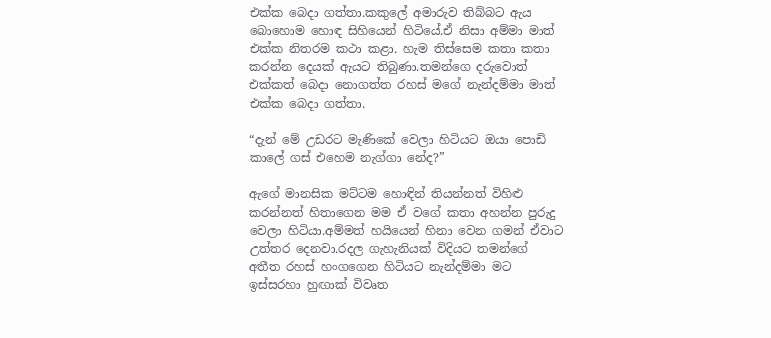එක්ක බෙදා ගත්තා.කකුලේ අමාරුව තිබ්බට ඇය බොහොම හොඳ සිහියෙන් හිටියේ.ඒ නිසා අම්මා මාත් එක්ක නිතරම කථා කළා. හැම තිස්සෙම කතා කතා කරන්න දෙයක් ඇයට තිබුණා.තමන්ගෙ දරුවොත් එක්කත් බෙදා නොගත්ත රහස් මගේ නැන්දම්මා මාත් එක්ක බෙදා ගත්තා.

“දැන් මේ උඩරට මැණිකේ වෙලා හිටියට ඔයා පොඩි කාලේ ගස් එහෙම නැග්ගා නේද?”

ඇගේ මානසික මට්ටම හොඳින් තියන්නත් විහිළු කරන්නත් හිතාගෙන මම ඒ වගේ කතා අහන්න පුරුදු වෙලා හිටියා.අම්මත් හයියෙන් හිනා වෙන ගමන් ඒවාට උත්තර දෙනවා.රදල ගැහැනියක් විදියට තමන්ගේ අතීත රහස් හංගගෙන හිටියට නැන්දම්මා මට ඉස්සරහා හුඟාක් විවෘත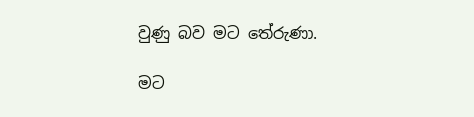වුණු බව මට තේරුණා.

මට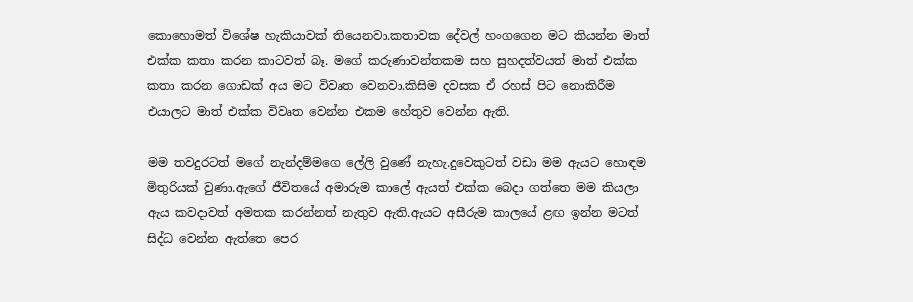කොහොමත් විශේෂ හැකියාවක් තියෙනවා.කතාවක දේවල් හංගගෙන මට කියන්න මාත් එක්ක කතා කරන කාටවත් බෑ. මගේ කරුණාවන්තකම සහ සුහදත්වයත් මාත් එක්ක කතා කරන ගොඩක් අය මට විවෘත වෙනවා.කිසිම දවසක ඒ රහස් පිට නොකිරීම එයාලට මාත් එක්ක විවෘත වෙන්න එකම හේතුව වෙන්න ඇති.

මම තවදුරටත් මගේ නැන්දම්මගෙ ලේලි වුණේ නැහැ.දුවෙකුටත් වඩා මම ඇයට හොඳම මිතුරියක් වුණා.ඇගේ ජීවිතයේ අමාරුම කාලේ ඇයත් එක්ක බෙදා ගත්තෙ මම කියලා ඇය කවදාවත් අමතක කරන්නත් නැතුව ඇති.ඇයට අසීරුම කාලයේ ළඟ ඉන්න මටත් සිද්ධ වෙන්න ඇත්තෙ පෙර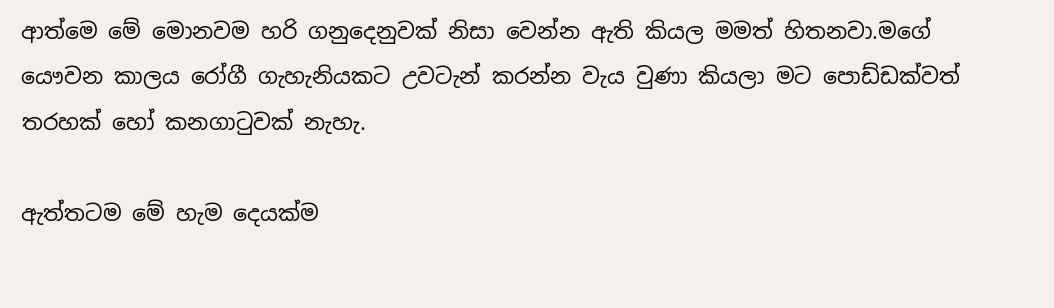ආත්මෙ මේ මොනවම හරි ගනුදෙනුවක් නිසා වෙන්න ඇති කියල මමත් හිතනවා.මගේ යෞවන කාලය රෝගී ගැහැනියකට උවටැන් කරන්න වැය වුණා කියලා මට පොඩ්ඩක්වත් තරහක් හෝ කනගාටුවක් නැහැ.

ඇත්තටම මේ හැම දෙයක්ම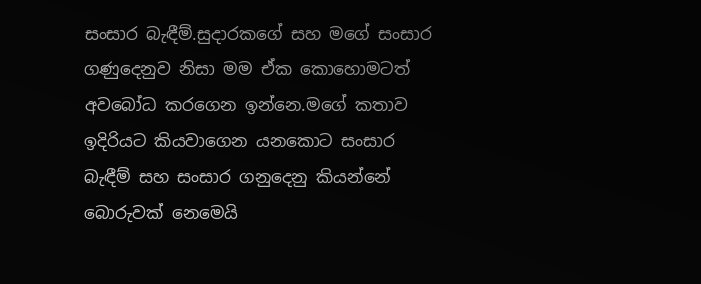සංසාර බැඳීම්.සුදාරකගේ සහ මගේ සංසාර ගණුදෙනුව නිසා මම ඒක කොහොමටත් අවබෝධ කරගෙන ඉන්නෙ.මගේ කතාව ඉදිරියට කියවාගෙන යනකොට සංසාර බැඳීම් සහ සංසාර ගනුදෙනු කියන්නේ බොරුවක් නෙමෙයි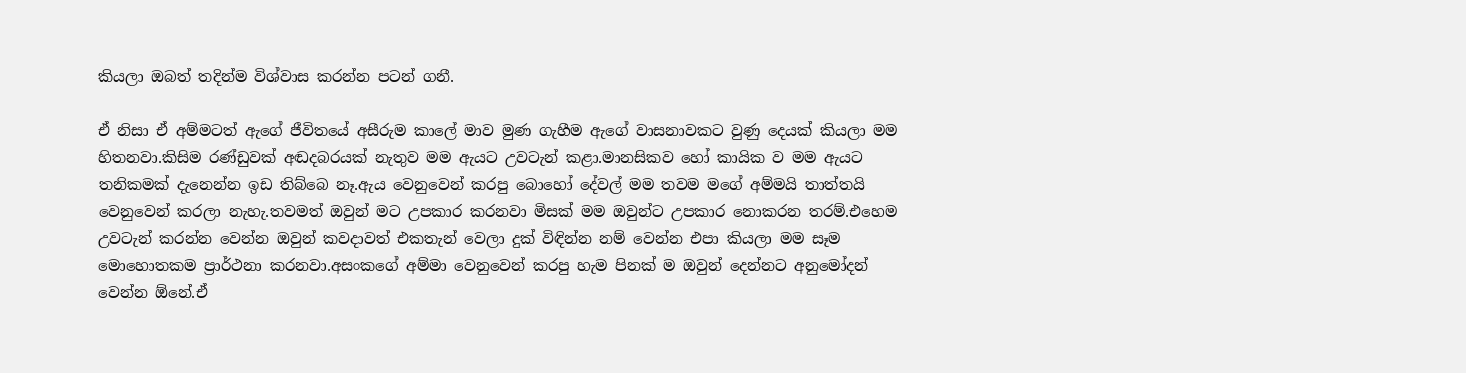කියලා ඔබත් තදින්ම විශ්වාස කරන්න පටන් ගනී.

ඒ නිසා ඒ අම්මටත් ඇගේ ජීවිතයේ අසීරුම කාලේ මාව මුණ ගැහීම ඇගේ වාසනාවකට වුණු දෙයක් කියලා මම හිතනවා.කිසිම රණ්ඩුවක් අඬදබරයක් නැතුව මම ඇයට උවටැන් කළා.මානසිකව හෝ කායික ව මම ඇයට තනිකමක් දැනෙන්න ඉඩ තිබ්බෙ නෑ.ඇය වෙනුවෙන් කරපු බොහෝ දේවල් මම තවම මගේ අම්මයි තාත්තයි වෙනුවෙන් කරලා නැහැ.තවමත් ඔවුන් මට උපකාර කරනවා මිසක් මම ඔවුන්ට උපකාර නොකරන තරම්.එහෙම උවටැන් කරන්න වෙන්න ඔවුන් කවදාවත් එකතැන් වෙලා දුක් විඳින්න නම් වෙන්න එපා කියලා මම සෑම මොහොතකම ප්‍රාර්ථනා කරනවා.අසංකගේ අම්මා වෙනුවෙන් කරපු හැම පිනක් ම ඔවුන් දෙන්නට අනුමෝදන් වෙන්න ඕනේ.ඒ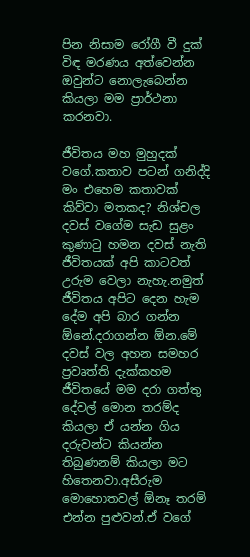පින නිසාම රෝගී වී දුක් විඳ මරණය අත්වෙන්න ඔවුන්ට නොලැබෙන්න කියලා මම ප්‍රාර්ථනා කරනවා.

ජීවිතය මහ මුහුදක් වගේ.කතාව පටන් ගනිද්දි මං එහෙම කතාවක් කිව්වා මතකද? නිශ්චල දවස් වගේම සැඩ සුළං කුණාටු හමන දවස් නැති ජීවිතයක් අපි කාටවත් උරුම වෙලා නැහැ.නමුත් ජීවිතය අපිට දෙන හැම දේම අපි බාර ගන්න ඕනේ.දරාගන්න ඕන.මේ දවස් වල අහන සමහර ප්‍රවෘත්ති දැක්කහම ජීවිතයේ මම දරා ගත්තු දේවල් මොන තරම්ද කියලා ඒ යන්න ගිය දරුවන්ට කියන්න තිබුණනම් කියලා මට හිතෙනවා.අසීරුම මොහොතවල් ඕනෑ තරම් එන්න පුළුවන්.ඒ වගේ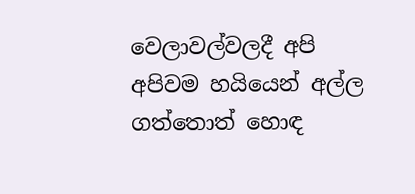වෙලාවල්වලදී අපි අපිවම හයියෙන් අල්ල ගත්තොත් හොඳ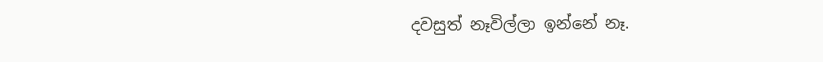දවසුත් නෑවිල්ලා ඉන්නේ නෑ.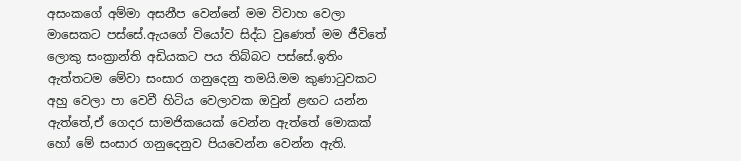අසංකගේ අම්මා අසනීප වෙන්නේ මම විවාහ වෙලා මාසෙකට පස්සේ.ඇයගේ වියෝව සිද්ධ වුණෙත් මම ජීවිතේ ලොකු සංක්‍රාන්ති අඩියකට පය තිබ්බට පස්සේ.ඉතිං ඇත්තටම මේවා සංසාර ගනුදෙනු තමයි.මම කුණාටුවකට අහු වෙලා පා වෙවී හිටිය වෙලාවක ඔවුන් ළඟට යන්න ඇත්තේ,ඒ ගෙදර සාමජිකයෙක් වෙන්න ඇත්තේ මොකක් හෝ මේ සංසාර ගනුදෙනුව පියවෙන්න වෙන්න ඇති.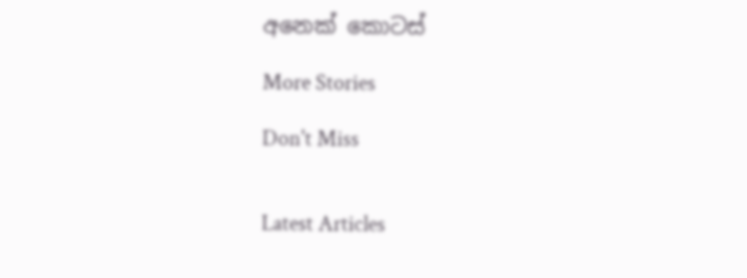අනෙක් කොටස්

More Stories

Don't Miss


Latest Articles